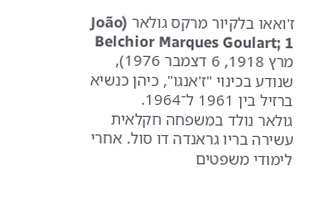ז'ואאו בלקיור מרקס גולאר (João Belchior Marques Goulart; 1 מרץ 1918, 6 דצמבר 1976), שנודע בכינוי "ז'אנגו", כיהן כנשיא ברזיל בין 1961 ל־1964.
גולאר נולד במשפחה חקלאית עשירה בריו גראנדה דו סול. אחרי לימודי משפטים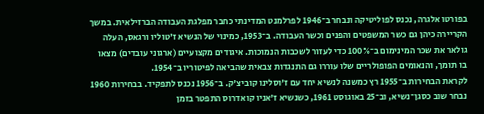בפורטו אלגרה, נכנס לפוליטיקה ונבחר ב־1946 לפרלמנט המדינתי כחבר מפלגת העבודה הברזילאית. במשך הקריירה כיהן גם כשר המשפטים והפנים וכשר העבודה. ב־1953, כמינוי של הנשיא ז'טוליו ורגאס, העלה גולאר את שכר המינימום ב־100% כדי לעזור לשכבות הנמוכות. איגודים מקצועיים (ארגוני עובדים) מצאו בו תומך, והנאומים הפופולריים שלו עוררו גם התנגדות צבאית שהביאה לפיטוריו ב־1954.
לקראת הבחירות ב־1955 רץ כמשנה לנשיא יחד עם ז'וסלינו קוביצ'ק. ב־1956 נכנס לתפקיד. בבחירות 1960 נבחר שוב כסגן־נשיא, וב־25 באוגוסט 1961, כשנשיא ז'אניו קואדרוס התפטר בזמן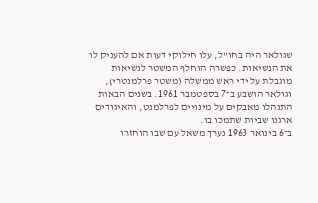שגולאר היה בחו"ל, עלו חילוקי דעות אם להעניק לו את הנשיאות. כפשרה הוחלף המשטר לנשיאות מוגבלת על ידי ראש ממשלה (משטר פרלמנטרי), וגולאר הושבע ב־7 בספטמבר 1961. בשנים הבאות התנהלו מאבקים על מינויים לפרלמנט, והאיגודים ארגנו שביות שתמכו בו.
ב־6 בינואר 1963 נערך משאל עם שבו הוחזרו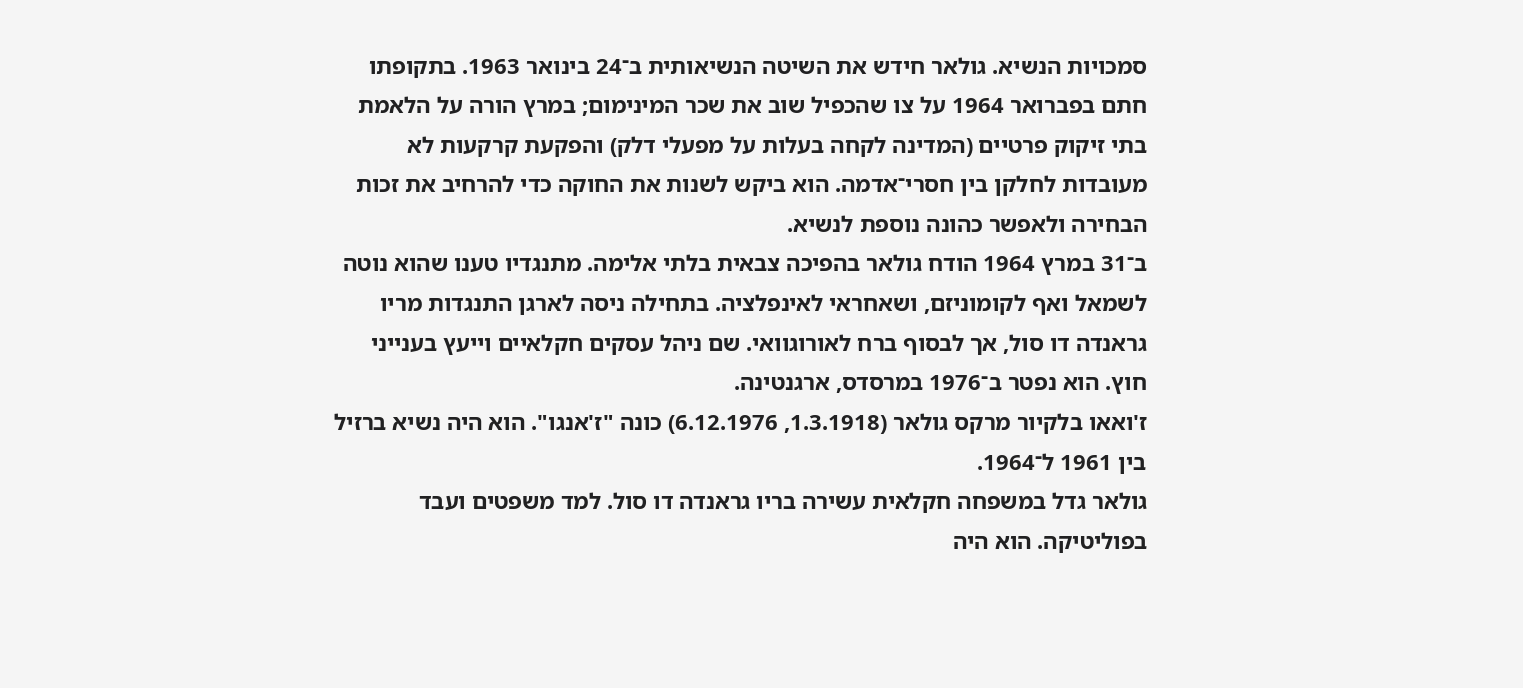סמכויות הנשיא. גולאר חידש את השיטה הנשיאותית ב־24 בינואר 1963. בתקופתו חתם בפברואר 1964 על צו שהכפיל שוב את שכר המינימום; במרץ הורה על הלאמת בתי זיקוק פרטיים (המדינה לקחה בעלות על מפעלי דלק) והפקעת קרקעות לא מעובדות לחלקן בין חסרי־אדמה. הוא ביקש לשנות את החוקה כדי להרחיב את זכות הבחירה ולאפשר כהונה נוספת לנשיא.
ב־31 במרץ 1964 הודח גולאר בהפיכה צבאית בלתי אלימה. מתנגדיו טענו שהוא נוטה לשמאל ואף לקומוניזם, ושאחראי לאינפלציה. בתחילה ניסה לארגן התנגדות מריו גראנדה דו סול, אך לבסוף ברח לאורוגוואי. שם ניהל עסקים חקלאיים וייעץ בענייני חוץ. הוא נפטר ב־1976 במרסדס, ארגנטינה.
ז'ואאו בלקיור מרקס גולאר (1.3.1918, 6.12.1976) כונה "ז'אנגו". הוא היה נשיא ברזיל בין 1961 ל־1964.
גולאר גדל במשפחה חקלאית עשירה בריו גראנדה דו סול. למד משפטים ועבד בפוליטיקה. הוא היה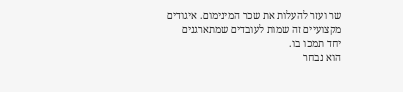שר ועזר להעלות את שכר המינימום. איגודים מקצועיים זה שמות לעובדים שמתארגנים יחד תמכו בו.
הוא נבחר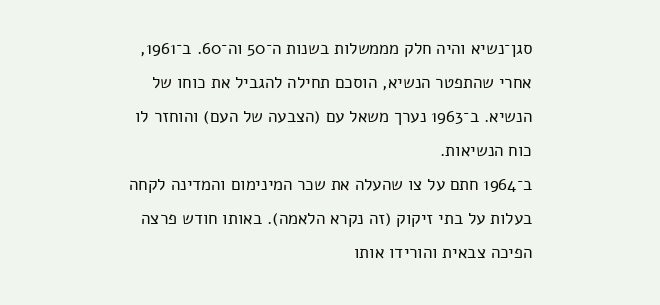סגן־נשיא והיה חלק מממשלות בשנות ה־50 וה־60. ב־1961, אחרי שהתפטר הנשיא, הוסכם תחילה להגביל את כוחו של הנשיא. ב־1963 נערך משאל עם (הצבעה של העם) והוחזר לו כוח הנשיאות.
ב־1964 חתם על צו שהעלה את שכר המינימום והמדינה לקחה בעלות על בתי זיקוק (זה נקרא הלאמה). באותו חודש פרצה הפיכה צבאית והורידו אותו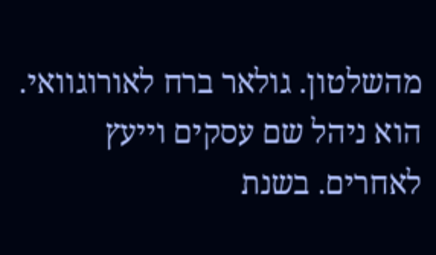מהשלטון. גולאר ברח לאורוגוואי. הוא ניהל שם עסקים וייעץ לאחרים. בשנת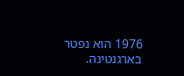1976 הוא נפטר בארגנטינה.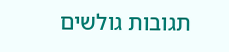תגובות גולשים